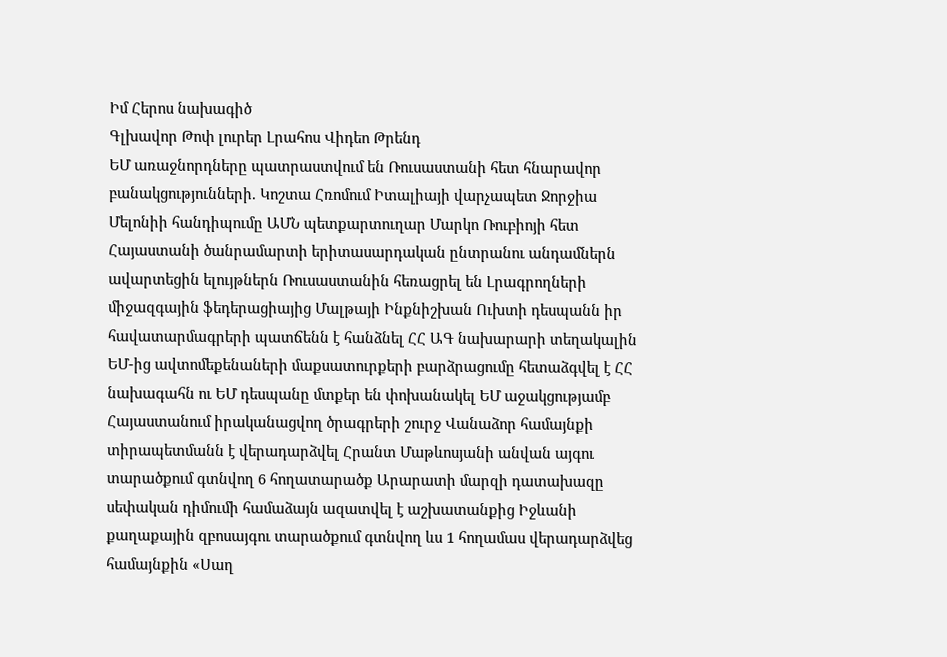Իմ Հերոս նախագիծ
Գլխավոր Թոփ լուրեր Լրահոս Վիդեո Թրենդ
ԵՄ առաջնորդները պատրաստվում են Ռուսաստանի հետ հնարավոր բանակցությունների. Կոշտա Հռոմում Իտալիայի վարչապետ Ջորջիա Մելոնիի հանդիպումը ԱՄՆ պետքարտուղար Մարկո Ռուբիոյի հետ Հայաստանի ծանրամարտի երիտասարդական ընտրանու անդամներն ավարտեցին ելույթներն Ռուսաստանին հեռացրել են Լրագրողների միջազգային ֆեդերացիայից Մալթայի Ինքնիշխան Ուխտի դեսպանն իր հավատարմագրերի պատճենն է հանձնել ՀՀ ԱԳ նախարարի տեղակալին ԵՄ-ից ավտոմեքենաների մաքսատուրքերի բարձրացումը հետաձգվել է ՀՀ նախագահն ու ԵՄ դեսպանը մտքեր են փոխանակել ԵՄ աջակցությամբ Հայաստանում իրականացվող ծրագրերի շուրջ Վանաձոր համայնքի տիրապետմանն է վերադարձվել Հրանտ Մաթևոսյանի անվան այգու տարածքում գտնվող 6 հողատարածք Արարատի մարզի դատախազը սեփական դիմումի համաձայն ազատվել է աշխատանքից Իջևանի քաղաքային զբոսայգու տարածքում գտնվող ևս 1 հողամաս վերադարձվեց համայնքին «Սաղ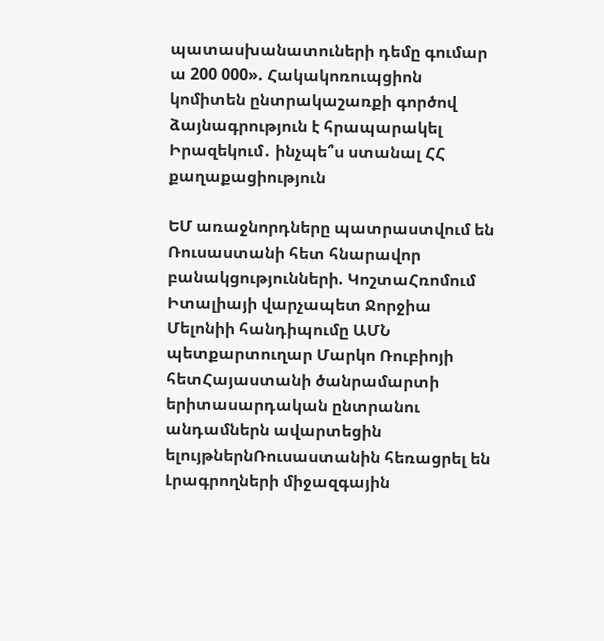պատասխանատուների դեմը գումար ա 200 000». Հակակոռուպցիոն կոմիտեն ընտրակաշառքի գործով ձայնագրություն է հրապարակել Իրազեկում․ ինչպե՞ս ստանալ ՀՀ քաղաքացիություն

ԵՄ առաջնորդները պատրաստվում են Ռուսաստանի հետ հնարավոր բանակցությունների. ԿոշտաՀռոմում Իտալիայի վարչապետ Ջորջիա Մելոնիի հանդիպումը ԱՄՆ պետքարտուղար Մարկո Ռուբիոյի հետՀայաստանի ծանրամարտի երիտասարդական ընտրանու անդամներն ավարտեցին ելույթներնՌուսաստանին հեռացրել են Լրագրողների միջազգային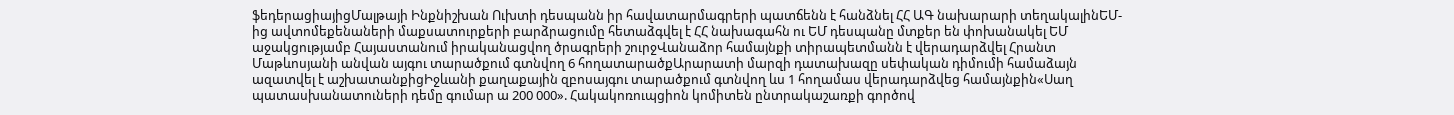ֆեդերացիայիցՄալթայի Ինքնիշխան Ուխտի դեսպանն իր հավատարմագրերի պատճենն է հանձնել ՀՀ ԱԳ նախարարի տեղակալինԵՄ-ից ավտոմեքենաների մաքսատուրքերի բարձրացումը հետաձգվել է ՀՀ նախագահն ու ԵՄ դեսպանը մտքեր են փոխանակել ԵՄ աջակցությամբ Հայաստանում իրականացվող ծրագրերի շուրջՎանաձոր համայնքի տիրապետմանն է վերադարձվել Հրանտ Մաթևոսյանի անվան այգու տարածքում գտնվող 6 հողատարածքԱրարատի մարզի դատախազը սեփական դիմումի համաձայն ազատվել է աշխատանքիցԻջևանի քաղաքային զբոսայգու տարածքում գտնվող ևս 1 հողամաս վերադարձվեց համայնքին«Սաղ պատասխանատուների դեմը գումար ա 200 000». Հակակոռուպցիոն կոմիտեն ընտրակաշառքի գործով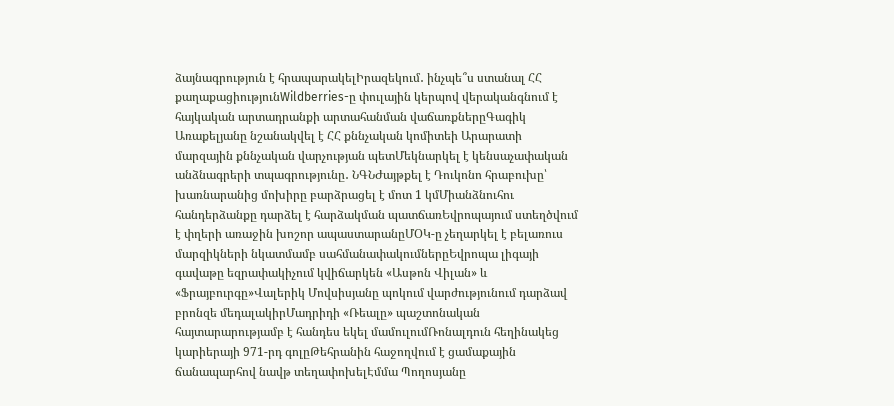ձայնագրություն է հրապարակելԻրազեկում․ ինչպե՞ս ստանալ ՀՀ քաղաքացիությունWildberries-ը փուլային կերպով վերականգնում է հայկական արտադրանքի արտահանման վաճառքներըԳագիկ Առաքելյանը նշանակվել է ՀՀ քննչական կոմիտեի Արարատի մարզային քննչական վարչության պետՄեկնարկել է կենսաչափական անձնագրերի տպագրությունը․ ՆԳՆԺայթքել է Դուկոնո հրաբուխը՝ խառնարանից մոխիրը բարձրացել է մոտ 1 կմՄիանձնուհու հանդերձանքը դարձել է հարձակման պատճառԵվրոպայում ստեղծվում է փղերի առաջին խոշոր ապաստարանըՄՕԿ-ը չեղարկել է բելառուս մարզիկների նկատմամբ սահմանափակումներըԵվրոպա լիգայի գավաթը եզրափակիչում կվիճարկեն «Ասթոն Վիլան» և «Ֆրայբուրգը»Վալերիկ Մովսիսյանը պոկում վարժությունում դարձավ բրոնզե մեդալակիրՄադրիդի «Ռեալը» պաշտոնական հայտարարությամբ է հանդես եկել մամուլումՌոնալդուն հեղինակեց կարիերայի 971-րդ գոլըԹեհրանին հաջողվում է ցամաքային ճանապարհով նավթ տեղափոխելԷմմա Պողոսյանը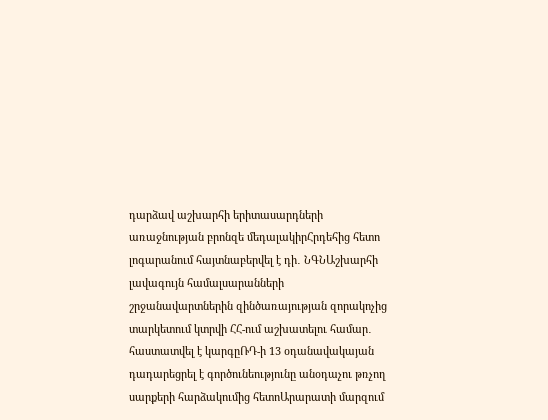դարձավ աշխարհի երիտասարդների առաջնության բրոնզե մեդալակիրՀրդեհից հետո լոգարանում հայտնաբերվել է դի․ ՆԳՆԱշխարհի լավագույն համալսարանների շրջանավարտներին զինծառայության զորակոչից տարկետում կտրվի ՀՀ-ում աշխատելու համար․ հաստատվել է կարգըՌԴ-ի 13 օդանավակայան դադարեցրել է գործունեությունը անօդաչու թռչող սարքերի հարձակումից հետոԱրարատի մարզում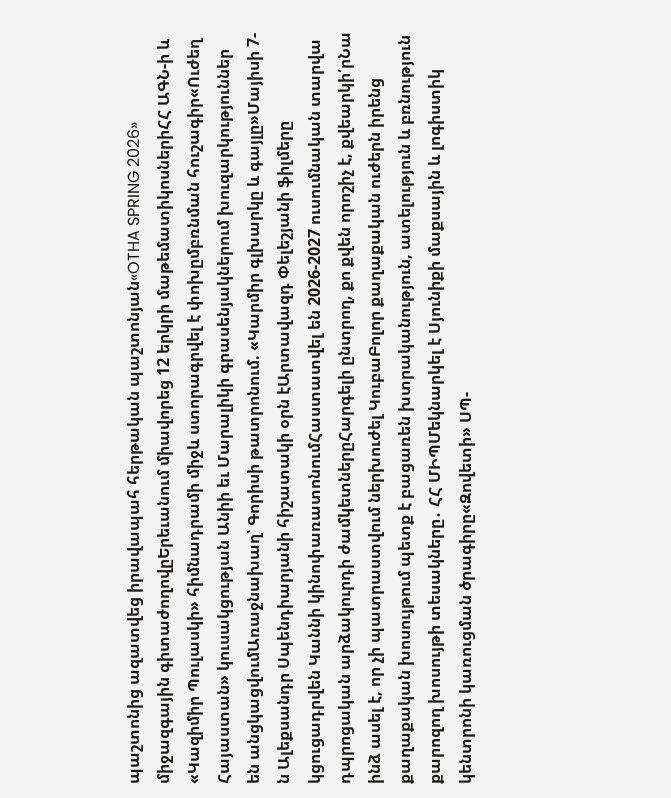պաշտոնից ազատվեց իրավապահ հերթական պաշտոնյան«OTHA SPRING 2026» միջազգային գիտաժողովըԵրեւանում միավորեց 12 երկրի մաթեմատիկոսներիՀՀ ԱԳՆ-ի և «Կազիմիր Պուլասկի» հիմնադրամի միջև ստորագրվել է փոխըմբռնման հուշագիր«Ուժեղ Հայաստան» կուսակցության Անիի եւ Մարալիկի գրասենյակներում խուզարկություններ են անցկացվումԱռաջնախաղ՝ Գորիսի թատրոնում. «Կարմիր գլխարկը և գայլը»Մայիսի 7-ն Ալեքսանդր Սպենդիարյանի հիշատակի օրն էԱրտավազդ Փելեշյանի ֆիլմերը կցուցադրվեն Կաննի կինոփառատոնումՀաստատվել են 2026-2027 ուսումնական տարվա դպրոցական արձակուրդի ժամկետներըՀարգելի ընտրող, քո քվեն որոշիչ է, քվեարկի՛րՆա ինձ ասել է, որ չի պատրաստվում ներխուժել ԿուբաԲոլոր քաղաքական ուժերն իրենց քաղաքական խոսույթում պետք է բացառեն խտրականություն, ատելություն և բռնություն քարոզող խոսույթի տեսակները․ ՀՀ ՄԻՊՄեկնարկել է Սյունիքի մաքսային և լոգիստիկ կենտրոնի կառուցման ծրագիրը«Զովետի» ՍՊ-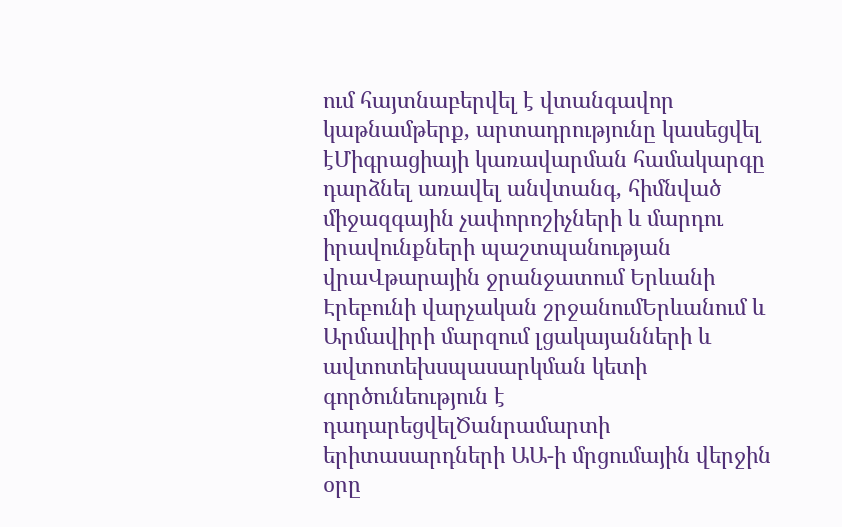ում հայտնաբերվել է վտանգավոր կաթնամթերք, արտադրությունը կասեցվել էՄիգրացիայի կառավարման համակարգը դարձնել առավել անվտանգ, հիմնված միջազգային չափորոշիչների և մարդու իրավունքների պաշտպանության վրաՎթարային ջրանջատում Երևանի Էրեբունի վարչական շրջանումԵրևանում և Արմավիրի մարզում լցակայանների և ավտոտեխսպասարկման կետի գործունեություն է դադարեցվելԾանրամարտի երիտասարդների ԱԱ-ի մրցումային վերջին օրը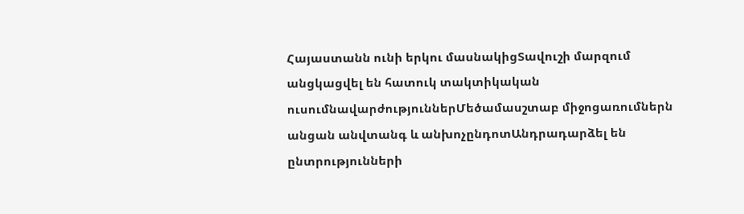Հայաստանն ունի երկու մասնակիցՏավուշի մարզում անցկացվել են հատուկ տակտիկական ուսումնավարժություններՄեծամասշտաբ միջոցառումներն անցան անվտանգ և անխոչընդոտԱնդրադարձել են ընտրությունների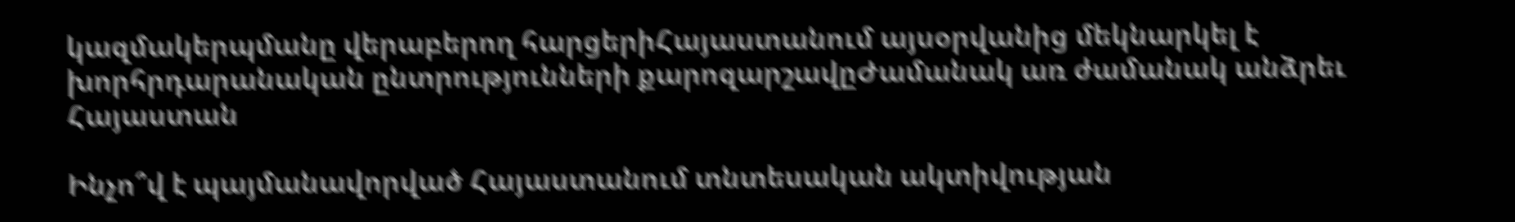կազմակերպմանը վերաբերող հարցերիՀայաստանում այսօրվանից մեկնարկել է խորհրդարանական ընտրությունների քարոզարշավըԺամանակ առ ժամանակ անձրեւ
Հայաստան

Ինչո՞վ է պայմանավորված Հայաստանում տնտեսական ակտիվության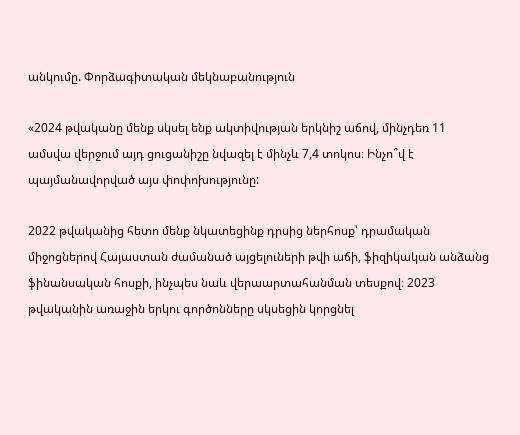անկումը. Փորձագիտական մեկնաբանություն

«2024 թվականը մենք սկսել ենք ակտիվության երկնիշ աճով, մինչդեռ 11 ամսվա վերջում այդ ցուցանիշը նվազել է մինչև 7,4 տոկոս։ Ինչո՞վ է պայմանավորված այս փոփոխությունը:

2022 թվականից հետո մենք նկատեցինք դրսից ներհոսք՝ դրամական միջոցներով Հայաստան ժամանած այցելուների թվի աճի, ֆիզիկական անձանց ֆինանսական հոսքի, ինչպես նաև վերաարտահանման տեսքով։ 2023 թվականին առաջին երկու գործոնները սկսեցին կորցնել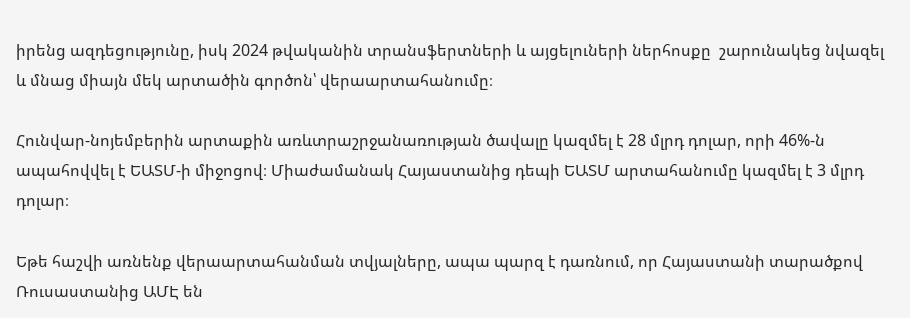իրենց ազդեցությունը, իսկ 2024 թվականին տրանսֆերտների և այցելուների ներհոսքը  շարունակեց նվազել և մնաց միայն մեկ արտածին գործոն՝ վերաարտահանումը։

Հունվար-նոյեմբերին արտաքին առևտրաշրջանառության ծավալը կազմել է 28 մլրդ դոլար, որի 46%-ն ապահովվել է ԵԱՏՄ-ի միջոցով։ Միաժամանակ Հայաստանից դեպի ԵԱՏՄ արտահանումը կազմել է 3 մլրդ դոլար։

Եթե հաշվի առնենք վերաարտահանման տվյալները, ապա պարզ է դառնում, որ Հայաստանի տարածքով Ռուսաստանից ԱՄԷ են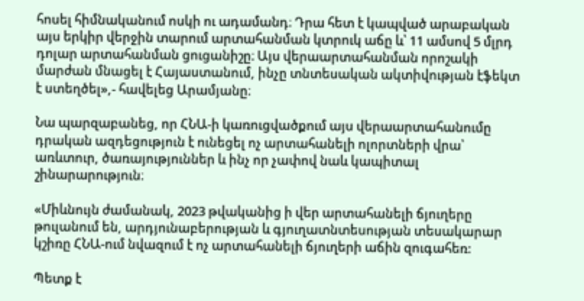հոսել հիմնականում ոսկի ու ադամանդ։ Դրա հետ է կապված արաբական այս երկիր վերջին տարում արտահանման կտրուկ աճը և՝ 11 ամսով 5 մլրդ դոլար արտահանման ցուցանիշը։ Այս վերաարտահանման որոշակի մարժան մնացել է Հայաստանում, ինչը տնտեսական ակտիվության էֆեկտ է ստեղծել»,- հավելեց Արամյանը։

Նա պարզաբանեց, որ ՀՆԱ-ի կառուցվածքում այս վերաարտահանումը դրական ազդեցություն է ունեցել ոչ արտահանելի ոլորտների վրա՝ առևտուր, ծառայություններ և ինչ որ չափով նաև կապիտալ շինարարություն։

«Միևնույն ժամանակ, 2023 թվականից ի վեր արտահանելի ճյուղերը թուլանում են, արդյունաբերության և գյուղատնտեսության տեսակարար կշիռը ՀՆԱ-ում նվազում է ոչ արտահանելի ճյուղերի աճին զուգահեռ:

Պետք է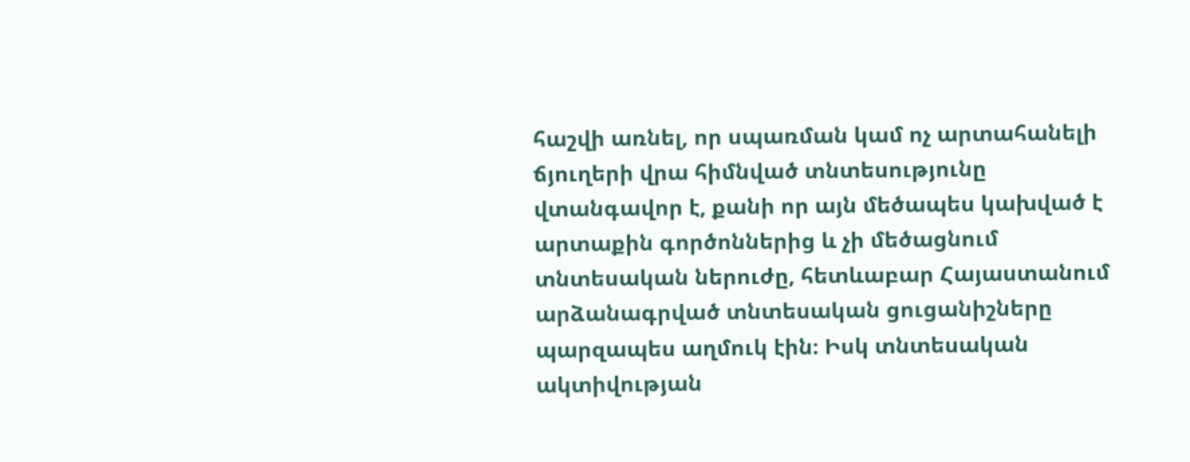հաշվի առնել, որ սպառման կամ ոչ արտահանելի ճյուղերի վրա հիմնված տնտեսությունը վտանգավոր է, քանի որ այն մեծապես կախված է արտաքին գործոններից և չի մեծացնում տնտեսական ներուժը, հետևաբար Հայաստանում արձանագրված տնտեսական ցուցանիշները պարզապես աղմուկ էին։ Իսկ տնտեսական ակտիվության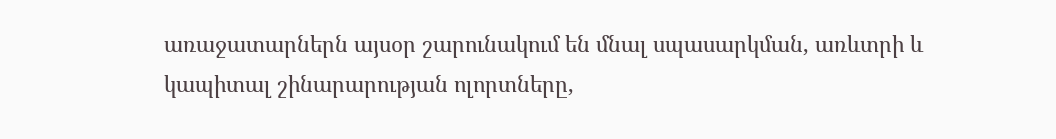առաջատարներն այսօր շարունակում են մնալ սպասարկման, առևտրի և կապիտալ շինարարության ոլորտները,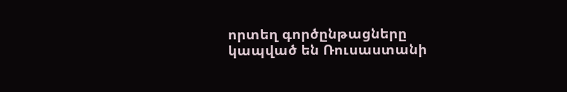որտեղ գործընթացները կապված են Ռուսաստանի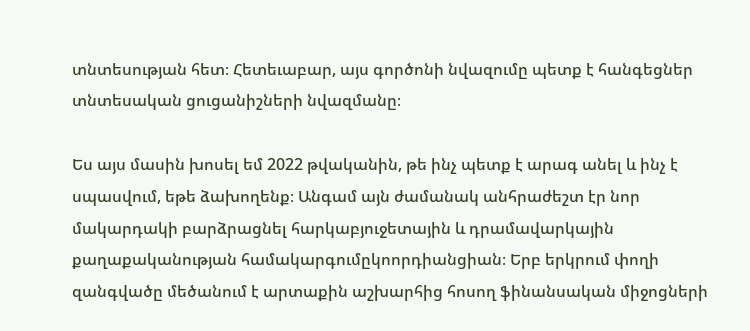տնտեսության հետ։ Հետեւաբար, այս գործոնի նվազումը պետք է հանգեցներ տնտեսական ցուցանիշների նվազմանը։

Ես այս մասին խոսել եմ 2022 թվականին, թե ինչ պետք է արագ անել և ինչ է սպասվում, եթե ձախողենք։ Անգամ այն ժամանակ անհրաժեշտ էր նոր մակարդակի բարձրացնել հարկաբյուջետային և դրամավարկային քաղաքականության համակարգումըկոորդիանցիան։ Երբ երկրում փողի զանգվածը մեծանում է արտաքին աշխարհից հոսող ֆինանսական միջոցների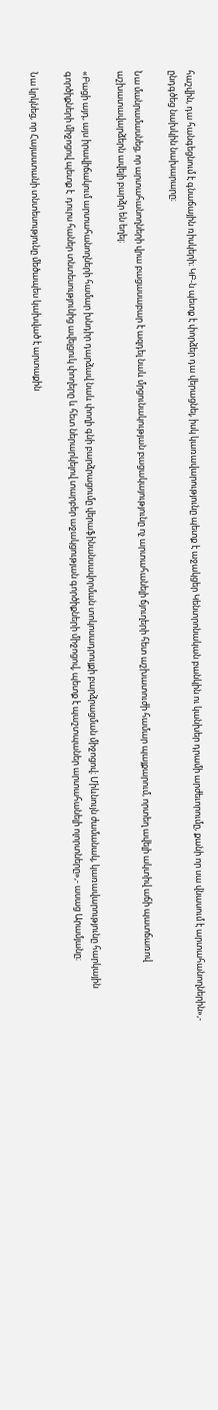հաշվին, դա հանգեցնում է գնաճային ռիսկերի։ ԿԲ-ն պետք է փորձեր դա վերացնել, իսկ կառավարությունը պետք է աջակցեր Կենտրոնական բանկին ու կանխեր դրամի արժեւորումը, քանի որ սա վնասում է արտահանողներին»,- ընդգծեց նախկին նախարարը։

Նա մանրամասնեց, որ արտահանողների վրա բացասաբար է ազդել նաև մրցունակության բացակայությունը ոչ արտահանելի ճյուղերի հետ աշխատուժի համար պայքարում, որտեղ ավելի ակտիվ աճի պատճառով աշխատավարձերն ավելի բարձր են եղել։

«Բացի այդ, այս իրավիճակում արտահանողների համար խնդիր դարձավ նաև փողի գնի բարձրացումը վերաֆինանսավորման տոկոսադրույքի բարձրացման միջոցով։ Միևնույն ժամանակ, կառավարությունը հարկային գործիքների միջոցով պետք է  դուրս հաներ տնտեսությունից ավելցուկ փողերը և հետ ներարկելով տարբեր աջակցության գործիքների միջոցով, պետք է պաշտպաներ արտահանելի ոլորտները»,- ասաց Արամյանը։

Նա կրկնեց, որ Հայաստանի տնտեսությունը մեծապես կախված է արտաքին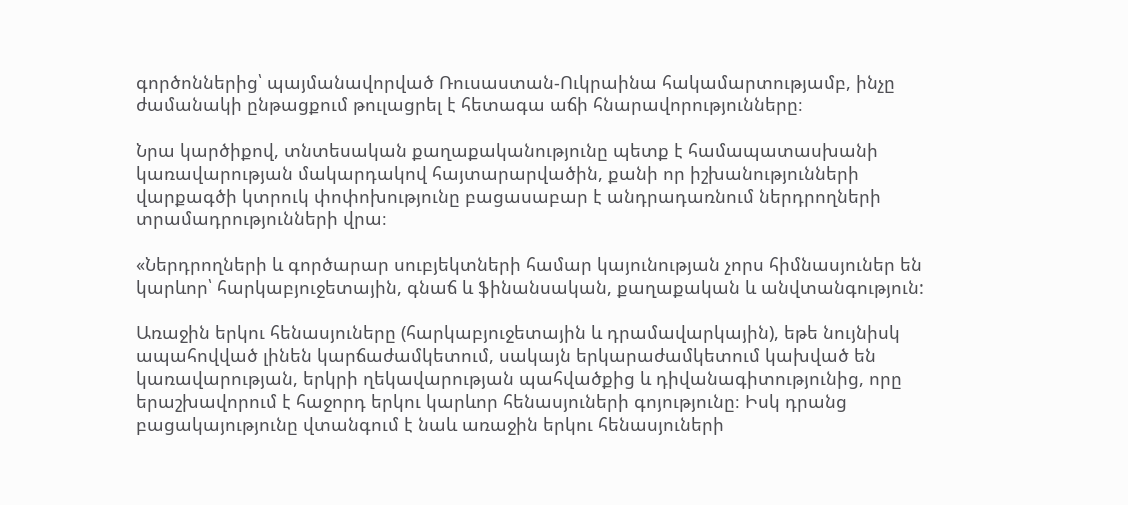գործոններից՝ պայմանավորված Ռուսաստան-Ուկրաինա հակամարտությամբ, ինչը ժամանակի ընթացքում թուլացրել է հետագա աճի հնարավորությունները։

Նրա կարծիքով, տնտեսական քաղաքականությունը պետք է համապատասխանի կառավարության մակարդակով հայտարարվածին, քանի որ իշխանությունների վարքագծի կտրուկ փոփոխությունը բացասաբար է անդրադառնում ներդրողների տրամադրությունների վրա։

«Ներդրողների և գործարար սուբյեկտների համար կայունության չորս հիմնասյուներ են կարևոր՝ հարկաբյուջետային, գնաճ և ֆինանսական, քաղաքական և անվտանգություն:

Առաջին երկու հենասյուները (հարկաբյուջետային և դրամավարկային), եթե նույնիսկ ապահովված լինեն կարճաժամկետում, սակայն երկարաժամկետում կախված են կառավարության, երկրի ղեկավարության պահվածքից և դիվանագիտությունից, որը երաշխավորում է հաջորդ երկու կարևոր հենասյուների գոյությունը։ Իսկ դրանց բացակայությունը վտանգում է նաև առաջին երկու հենասյուների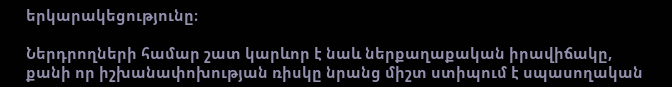երկարակեցությունը։

Ներդրողների համար շատ կարևոր է նաև ներքաղաքական իրավիճակը, քանի որ իշխանափոխության ռիսկը նրանց միշտ ստիպում է սպասողական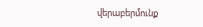վերաբերմունք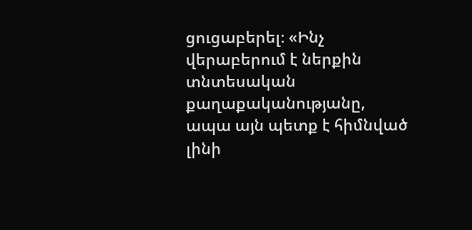ցուցաբերել։ «Ինչ վերաբերում է ներքին տնտեսական քաղաքականությանը, ապա այն պետք է հիմնված լինի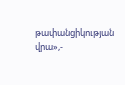թափանցիկության վրա»,-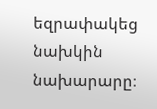եզրափակեց նախկին նախարարը։